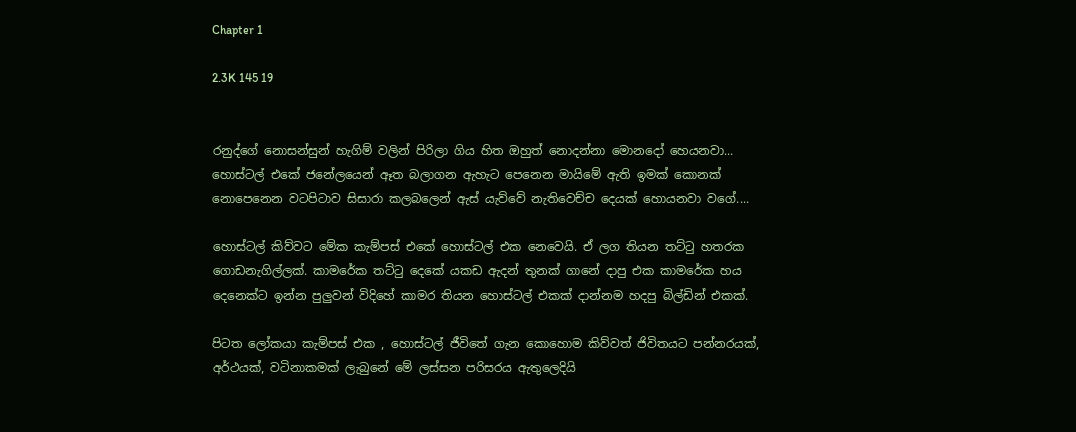Chapter 1

2.3K 145 19


රනුද්ගේ නොසන්සුන් හැගිම් වලින් පිරිලා ගිය හිත ඔහුත් නොදන්නා මොනදෝ හෙයනවා... හොස්ටල් එකේ ජනේලයෙන් ඈත බලාගන ඇහැට පෙනෙන මායිමේ ඇති ඉමක් කොනක් නොපෙනෙන වටපිටාව සිසාරා කලබලෙන් ඇස් යැව්වේ නැතිවෙච්ච දෙයක් හොයනවා වගේ....

හොස්ටල් කිව්වට මේක කැම්පස් එකේ හොස්ටල් එක නෙවෙයි. ඒ ලග තියන තට්ටු හතරක ගොඩනැගිල්ලක්. කාමරේක තට්ටු දෙකේ යකඩ ඇදන් තුනක් ගානේ දාපු එක කාමරේක හය දෙනෙක්ට ඉන්න පුලුවන් විදිහේ කාමර තියන හොස්ටල් එකක් දාන්නම හදපු බිල්ඩින් එකක්.

පිටත ලෝකයා කැම්පස් එක , හොස්ටල් ජීවිතේ ගැන කොහොම කිව්වත් ජිවිතයට පන්නරයක්, අර්ථයක්, වටිනාකමක් ලැබුනේ මේ ලස්සන පරිසරය ඇතුලෙදියි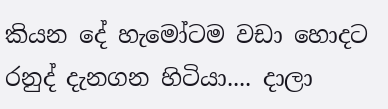කියන දේ හැමෝටම වඩා හොදට රනුද් දැනගන හිටියා.... දාලා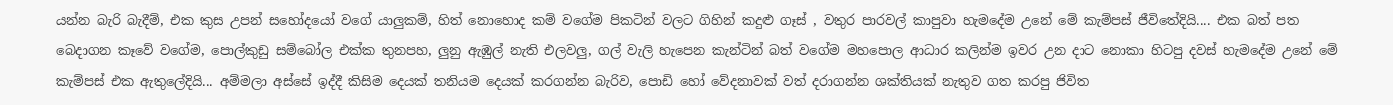යන්න බැරි බැදීම්, එක කුස උපන් සහෝදයෝ වගේ යාලුකම්, හිත් නොහොද කම් වගේම පිකටින් වලට ගිහින් කදුළු ගෑස් , වතුර පාරවල් කාපුවා හැමදේම උනේ මේ කැම්පස් ජීවිතේදියි.... එක බත් පත බෙදාගන කෑවේ වගේම, පොල්කුඩු සම්බෝල එක්ක තුනපහ, ලුනු ඇඹුල් නැති එලවලු, ගල් වැලි හැපෙන කැන්ටින් බත් වගේම මහපොල ආධාර කලින්ම ඉවර උන දාට නොකා හිටපු දවස් හැමදේම උනේ මේ කැම්පස් එක ඇතුලේදියි... අම්මලා අස්සේ ඉද්දී කිසිම දෙයක් තනියම දෙයක් කරගන්න බැරිව, පොඩි හෝ වේදනාවක් වත් දරාගන්න ශක්තියක් නැතුව ගත කරපු ජිවිත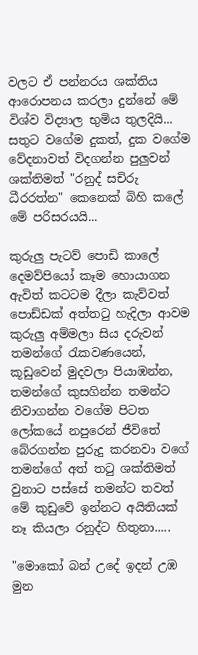වලට ඒ පන්නරය ශක්තිය ආරොපනය කරලා දුන්නේ මේ විශ්ව විද්‍යාල භුමිය තුලදියි... සතුට වගේම දුකත්, දුක වගේම වේදනාවත් විදගන්න පුලුවන් ශක්තිමත් "රනුද් සචිරු ධීරරත්න" කෙනෙක් බිහි කලේ මේ පරිසරයයි...

කුරුලු පැටව් පොඩි කාලේ දෙමව්පියෝ කෑම හොයාගන ඇවිත් කටටම දීලා කැව්වත් පොඩ්ඩක් අත්තටු හැදිලා ආවම කුරුලු අම්මලා සිය දරුවන් තමන්ගේ රැකවණයෙන්, කූඩුවෙන් මුදවලා පියාඹන්න, තමන්ගේ කුසගින්න තමන්ට නිවාගන්න වගේම පිටත ලෝකයේ නපුරෙන් ජීවිතේ බේරගන්න පුරුදු කරනවා වගේ තමන්ගේ අත් තටු ශක්තිමත් වුනාට පස්සේ තමන්ට තවත් මේ කුඩුවේ ඉන්නට අයිතියක් නෑ කියලා රනුද්ට හිතුනා.....

"මොකෝ බන් උදේ ඉදන් උඹ මුන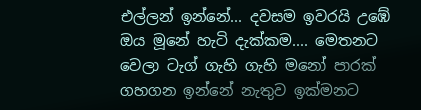එල්ලන් ඉන්නේ... දවසම ඉවරයි උඹේ ඔය මූනේ හැටි දැක්කම.... මෙතනට වෙලා ටැග් ගැහි ගැහි මනෝ පාරක් ගහගන ඉන්නේ නැතුව ඉක්මනට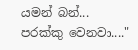යමන් බන්... පරක්කු වෙනවා...."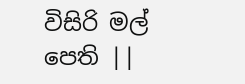විසිරි මල් පෙති ||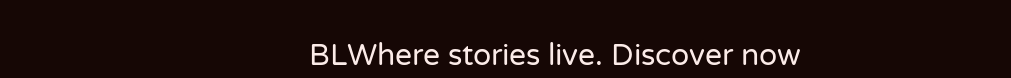BLWhere stories live. Discover now